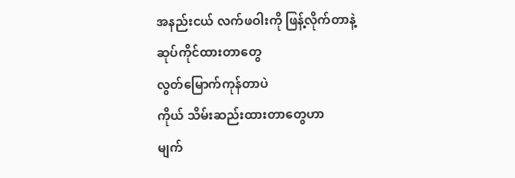အနည်းငယ် လက်ဖဝါးကို ဖြန့်လိုက်တာနဲ့
ဆုပ်ကိုင်ထားတာတွေ
လွတ်မြောက်ကုန်တာပဲ
ကိုယ် သိမ်းဆည်းထားတာတွေဟာ
မျက်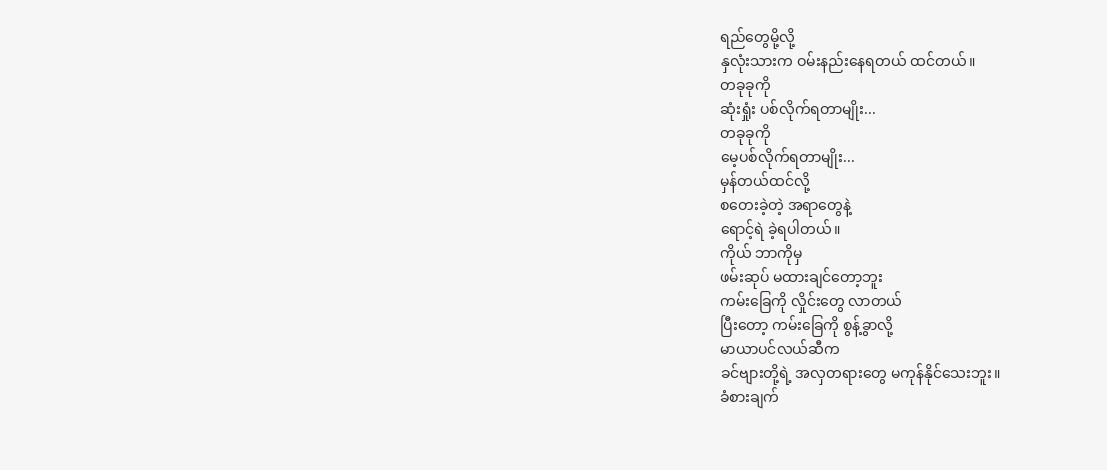ရည်တွေမို့လို့
နှလုံးသားက ဝမ်းနည်းနေရတယ် ထင်တယ်။
တခုခုကို
ဆုံးရှုံး ပစ်လိုက်ရတာမျိုး...
တခုခုကို
မေ့ပစ်လိုက်ရတာမျိုး...
မှန်တယ်ထင်လို့
စတေးခဲ့တဲ့ အရာတွေနဲ့
ရောင့်ရဲ ခဲ့ရပါတယ်။
ကိုယ် ဘာကိုမှ
ဖမ်းဆုပ် မထားချင်တော့ဘူး
ကမ်းခြေကို လှိုင်းတွေ လာတယ်
ပြီးတော့ ကမ်းခြေကို စွန့်ခွာလို့
မာယာပင်လယ်ဆီက
ခင်ဗျားတို့ရဲ့ အလှတရားတွေ မကုန်နိုင်သေးဘူး။
ခံစားချက်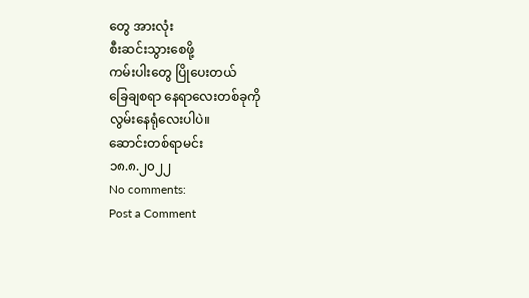တွေ အားလုံး
စီးဆင်းသွားစေဖို့
ကမ်းပါးတွေ ပြိုပေးတယ်
ခြေချစရာ နေရာလေးတစ်ခုကို
လွမ်းနေရုံလေးပါပဲ။
ဆောင်းတစ်ရာမင်း
၁၈.၈.၂၀၂၂
No comments:
Post a Comment